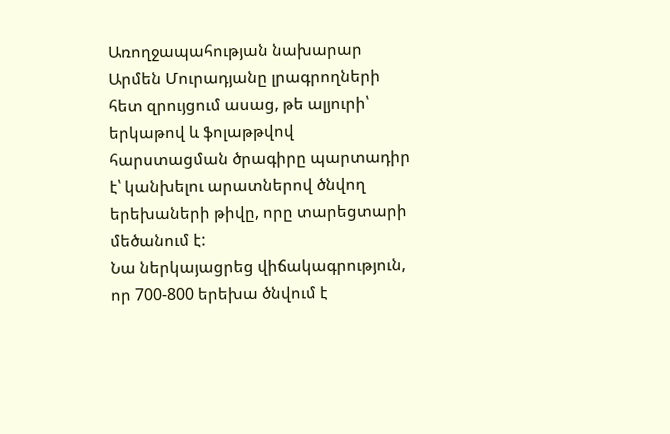Առողջապահության նախարար Արմեն Մուրադյանը լրագրողների հետ զրույցում ասաց, թե ալյուրի՝ երկաթով և ֆոլաթթվով հարստացման ծրագիրը պարտադիր է՝ կանխելու արատներով ծնվող երեխաների թիվը, որը տարեցտարի մեծանում է:
Նա ներկայացրեց վիճակագրություն, որ 700-800 երեխա ծնվում է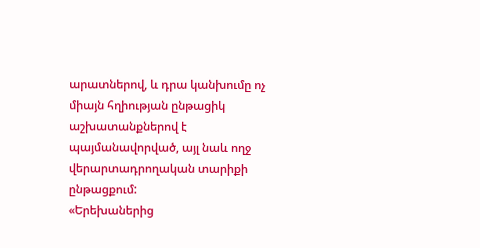արատներով, և դրա կանխումը ոչ միայն հղիության ընթացիկ աշխատանքներով է պայմանավորված, այլ նաև ողջ վերարտադրողական տարիքի ընթացքում:
«Երեխաներից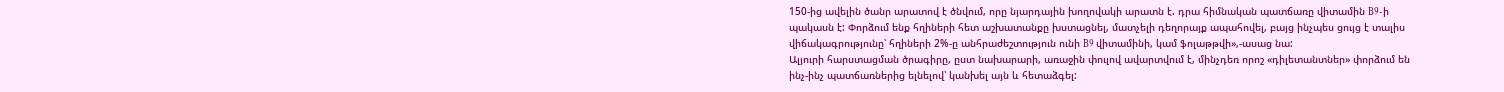150-ից ավելին ծանր արատով է ծնվում, որը նյարդային խողովակի արատն է. դրա հիմնական պատճառը վիտամին B9-ի պակասն է: Փորձում ենք հղիների հետ աշխատանքը խստացնել, մատչելի դեղորայք ապահովել, բայց ինչպես ցույց է տալիս վիճակագրությունը՝ հղիների 2%-ը անհրաժեշտություն ունի B9 վիտամինի, կամ ֆոլաթթվի»,-ասաց նա:
Ալյուրի հարստացման ծրագիրը, ըստ նախարարի, առաջին փուլով ավարտվում է, մինչդեռ որոշ «դիլետանտներ» փորձում են ինչ-ինչ պատճառներից ելնելով՝ կանխել այն և հետաձգել: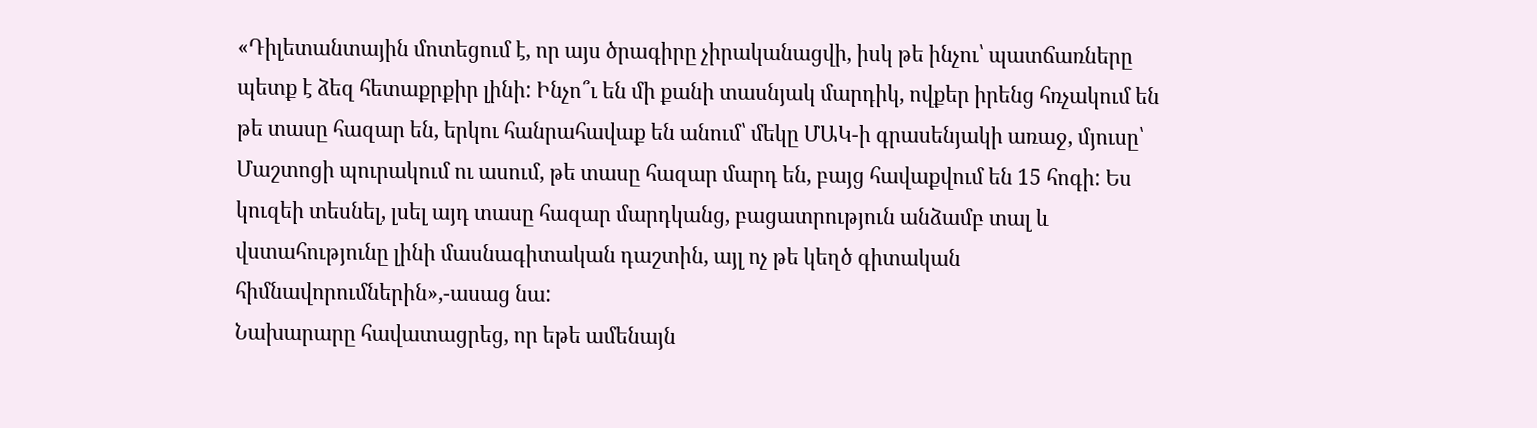«Դիլետանտային մոտեցում է, որ այս ծրագիրը չիրականացվի, իսկ թե ինչու՝ պատճառները պետք է ձեզ հետաքրքիր լինի: Ինչո՞ւ են մի քանի տասնյակ մարդիկ, ովքեր իրենց հռչակում են թե տասը հազար են, երկու հանրահավաք են անում՝ մեկը ՄԱԿ-ի գրասենյակի առաջ, մյուսը՝ Մաշտոցի պուրակում ու ասում, թե տասը հազար մարդ են, բայց հավաքվում են 15 հոգի: Ես կուզեի տեսնել, լսել այդ տասը հազար մարդկանց, բացատրություն անձամբ տալ և վստահությունը լինի մասնագիտական դաշտին, այլ ոչ թե կեղծ գիտական հիմնավորումներին»,-ասաց նա:
Նախարարը հավատացրեց, որ եթե ամենայն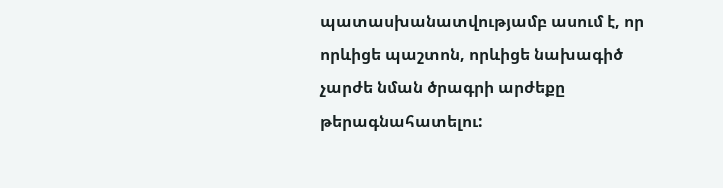պատասխանատվությամբ ասում է, որ որևիցե պաշտոն, որևիցե նախագիծ չարժե նման ծրագրի արժեքը թերագնահատելու: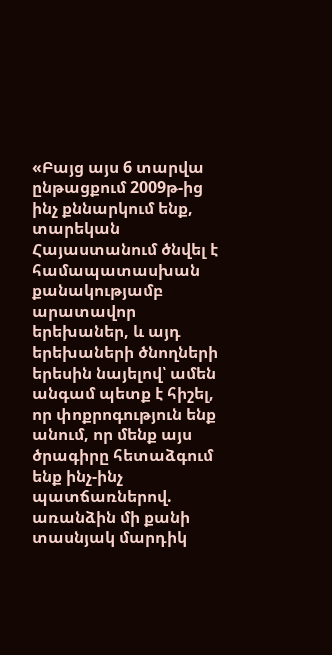«Բայց այս 6 տարվա ընթացքում 2009թ-ից ինչ քննարկում ենք, տարեկան Հայաստանում ծնվել է համապատասխան քանակությամբ արատավոր երեխաներ, և այդ երեխաների ծնողների երեսին նայելով՝ ամեն անգամ պետք է հիշել, որ փոքրոգություն ենք անում, որ մենք այս ծրագիրը հետաձգում ենք ինչ-ինչ պատճառներով. առանձին մի քանի տասնյակ մարդիկ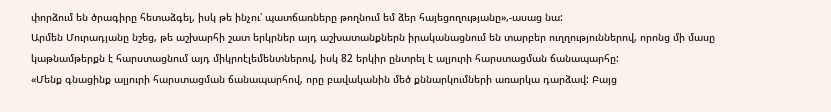փորձում են ծրագիրը հետաձգել, իսկ թե ինչու՝ պատճառները թողնում եմ ձեր հայեցողությանը»,-ասաց նա:
Արմեն Մուրադյանը նշեց, թե աշխարհի շատ երկրներ այդ աշխատանքներն իրականացնում են տարբեր ուղղություններով, որոնց մի մասը կաթնամթերքն է հարստացնում այդ միկրոէլեմենտներով, իսկ 82 երկիր ընտրել է ալյուրի հարստացման ճանապարհը:
«Մենք գնացինք ալյուրի հարստացման ճանապարհով, որը բավականին մեծ քննարկումների առարկա դարձավ: Բայց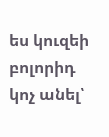ես կուզեի բոլորիդ կոչ անել՝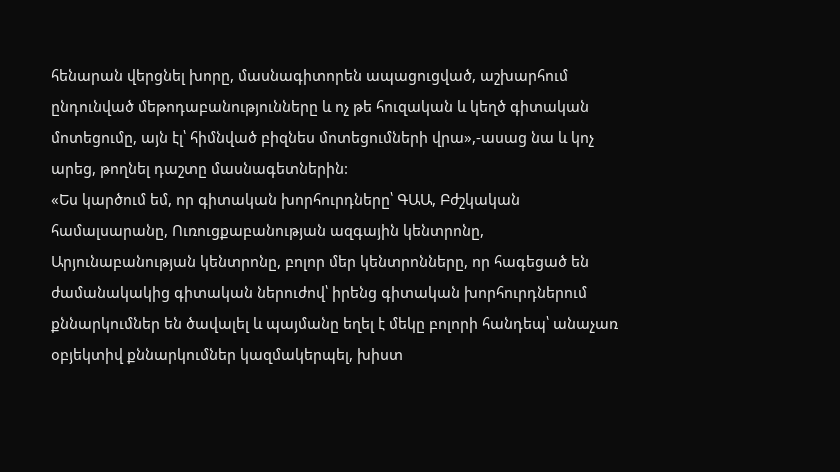հենարան վերցնել խորը, մասնագիտորեն ապացուցված, աշխարհում ընդունված մեթոդաբանությունները և ոչ թե հուզական և կեղծ գիտական մոտեցումը, այն էլ՝ հիմնված բիզնես մոտեցումների վրա»,-ասաց նա և կոչ արեց, թողնել դաշտը մասնագետներին:
«Ես կարծում եմ, որ գիտական խորհուրդները՝ ԳԱԱ, Բժշկական համալսարանը, Ուռուցքաբանության ազգային կենտրոնը, Արյունաբանության կենտրոնը, բոլոր մեր կենտրոնները, որ հագեցած են ժամանակակից գիտական ներուժով՝ իրենց գիտական խորհուրդներում քննարկումներ են ծավալել և պայմանը եղել է մեկը բոլորի հանդեպ՝ անաչառ օբյեկտիվ քննարկումներ կազմակերպել, խիստ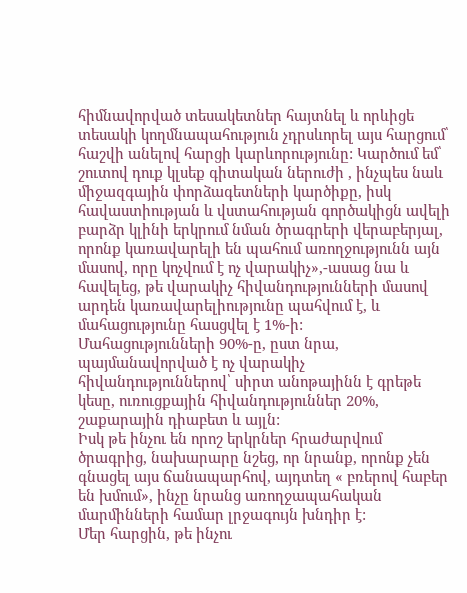հիմնավորված տեսակետներ հայտնել և որևիցե տեսակի կողմնապահություն չդրսևորել այս հարցում՝ հաշվի անելով հարցի կարևորությունը: Կարծում եմ՝ շուտով դուք կլսեք գիտական ներուժի , ինչպես նաև միջազգային փորձագետների կարծիքը, իսկ հավաստիության և վստահության գործակիցն ավելի բարձր կլինի երկրում նման ծրագրերի վերաբերյալ, որոնք կառավարելի են պահում առողջությունն այն մասով, որը կոչվում է ոչ վարակիչ»,-ասաց նա և հավելեց, թե վարակիչ հիվանդությունների մասով արդեն կառավարելիությունը պահվում է, և մահացությունը հասցվել է 1%-ի:
Մահացությունների 90%-ը, ըստ նրա, պայմանավորված է ոչ վարակիչ հիվանդություններով՝ սիրտ անոթայինն է գրեթե կեսը, ուռուցքային հիվանդություններ 20%, շաքարային դիաբետ և այլն:
Իսկ թե ինչու են որոշ երկրներ հրաժարվում ծրագրից, նախարարը նշեց, որ նրանք, որոնք չեն գնացել այս ճանապարհով, այդտեղ « բռերով հաբեր են խմում», ինչը նրանց առողջապահական մարմինների համար լրջագույն խնդիր է:
Մեր հարցին, թե ինչու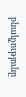բնակչությունը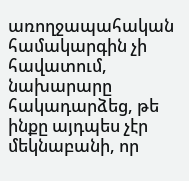առողջապահական համակարգին չի հավատում, նախարարը հակադարձեց, թե ինքը այդպես չէր մեկնաբանի, որ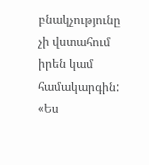բնակչությունը չի վստահում իրեն կամ համակարգին:
«Ես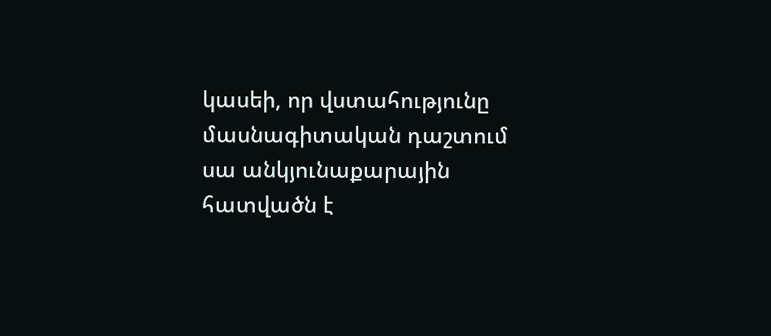կասեի, որ վստահությունը մասնագիտական դաշտում սա անկյունաքարային հատվածն է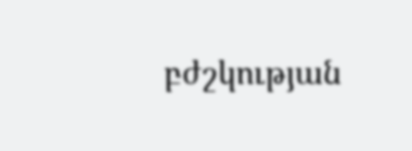բժշկության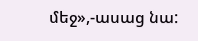մեջ»,-ասաց նա: